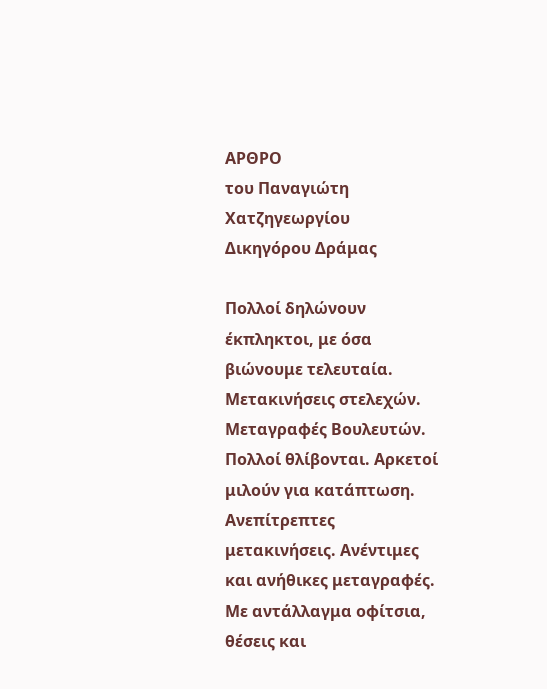ΑΡΘΡΟ
του Παναγιώτη Χατζηγεωργίου
Δικηγόρου Δράμας

Πολλοί δηλώνουν έκπληκτοι, με όσα βιώνουμε τελευταία. Μετακινήσεις στελεχών. Μεταγραφές Βουλευτών. Πολλοί θλίβονται. Αρκετοί μιλούν για κατάπτωση. Ανεπίτρεπτες μετακινήσεις. Ανέντιμες και ανήθικες μεταγραφές. Με αντάλλαγμα οφίτσια, θέσεις και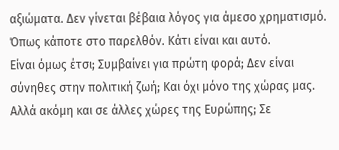αξιώματα. Δεν γίνεται βέβαια λόγος για άμεσο χρηματισμό. Όπως κάποτε στο παρελθόν. Κάτι είναι και αυτό.
Είναι όμως έτσι; Συμβαίνει για πρώτη φορά; Δεν είναι σύνηθες στην πολιτική ζωή; Και όχι μόνο της χώρας μας. Αλλά ακόμη και σε άλλες χώρες της Ευρώπης; Σε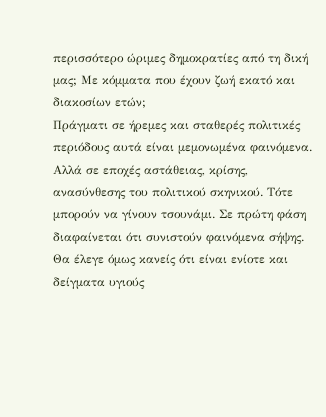περισσότερο ώριμες δημοκρατίες από τη δική μας; Με κόμματα που έχουν ζωή εκατό και διακοσίων ετών;
Πράγματι σε ήρεμες και σταθερές πολιτικές περιόδους αυτά είναι μεμονωμένα φαινόμενα. Αλλά σε εποχές αστάθειας, κρίσης, ανασύνθεσης του πολιτικού σκηνικού. Τότε μπορούν να γίνουν τσουνάμι. Σε πρώτη φάση διαφαίνεται ότι συνιστούν φαινόμενα σήψης. Θα έλεγε όμως κανείς ότι είναι ενίοτε και δείγματα υγιούς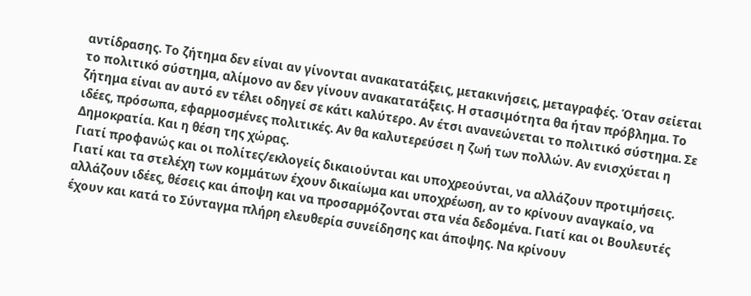αντίδρασης. Το ζήτημα δεν είναι αν γίνονται ανακατατάξεις, μετακινήσεις, μεταγραφές. Όταν σείεται το πολιτικό σύστημα, αλίμονο αν δεν γίνουν ανακατατάξεις. Η στασιμότητα θα ήταν πρόβλημα. Το ζήτημα είναι αν αυτό εν τέλει οδηγεί σε κάτι καλύτερο. Αν έτσι ανανεώνεται το πολιτικό σύστημα. Σε ιδέες, πρόσωπα, εφαρμοσμένες πολιτικές. Αν θα καλυτερεύσει η ζωή των πολλών. Αν ενισχύεται η Δημοκρατία. Και η θέση της χώρας.
Γιατί προφανώς και οι πολίτες/εκλογείς δικαιούνται και υποχρεούνται, να αλλάζουν προτιμήσεις. Γιατί και τα στελέχη των κομμάτων έχουν δικαίωμα και υποχρέωση, αν το κρίνουν αναγκαίο, να αλλάζουν ιδέες, θέσεις και άποψη και να προσαρμόζονται στα νέα δεδομένα. Γιατί και οι Βουλευτές έχουν και κατά το Σύνταγμα πλήρη ελευθερία συνείδησης και άποψης. Να κρίνουν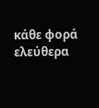κάθε φορά ελεύθερα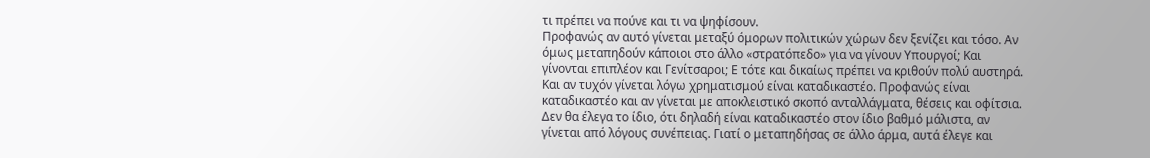τι πρέπει να πούνε και τι να ψηφίσουν.
Προφανώς αν αυτό γίνεται μεταξύ όμορων πολιτικών χώρων δεν ξενίζει και τόσο. Αν όμως μεταπηδούν κάποιοι στο άλλο «στρατόπεδο» για να γίνουν Υπουργοί; Και γίνονται επιπλέον και Γενίτσαροι; Ε τότε και δικαίως πρέπει να κριθούν πολύ αυστηρά. Και αν τυχόν γίνεται λόγω χρηματισμού είναι καταδικαστέο. Προφανώς είναι καταδικαστέο και αν γίνεται με αποκλειστικό σκοπό ανταλλάγματα, θέσεις και οφίτσια.
Δεν θα έλεγα το ίδιο, ότι δηλαδή είναι καταδικαστέο στον ίδιο βαθμό μάλιστα, αν γίνεται από λόγους συνέπειας. Γιατί ο μεταπηδήσας σε άλλο άρμα, αυτά έλεγε και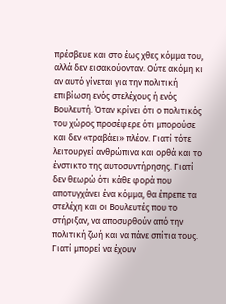πρέσβευε και στο έως χθες κόμμα του, αλλά δεν εισακούονταν. Ούτε ακόμη κι αν αυτό γίνεται για την πολιτική επιβίωση ενός στελέχους ή ενός Βουλευτή. Όταν κρίνει ότι ο πολιτικός του χώρος προσέφερε ότι μπορούσε και δεν «τραβάει» πλέον. Γιατί τότε λειτουργεί ανθρώπινα και ορθά και το ένστικτο της αυτοσυντήρησης. Γιατί δεν θεωρώ ότι κάθε φορά που αποτυγχάνει ένα κόμμα, θα έπρεπε τα στελέχη και οι Βουλευτές που το στήριξαν, να αποσυρθούν από την πολιτική ζωή και να πάνε σπίτια τους. Γιατί μπορεί να έχουν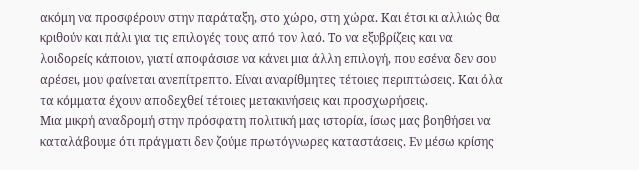ακόμη να προσφέρουν στην παράταξη, στο χώρο, στη χώρα. Και έτσι κι αλλιώς θα κριθούν και πάλι για τις επιλογές τους από τον λαό. Το να εξυβρίζεις και να λοιδορείς κάποιον, γιατί αποφάσισε να κάνει μια άλλη επιλογή, που εσένα δεν σου αρέσει, μου φαίνεται ανεπίτρεπτο. Είναι αναρίθμητες τέτοιες περιπτώσεις. Και όλα τα κόμματα έχουν αποδεχθεί τέτοιες μετακινήσεις και προσχωρήσεις.
Μια μικρή αναδρομή στην πρόσφατη πολιτική μας ιστορία, ίσως μας βοηθήσει να καταλάβουμε ότι πράγματι δεν ζούμε πρωτόγνωρες καταστάσεις. Εν μέσω κρίσης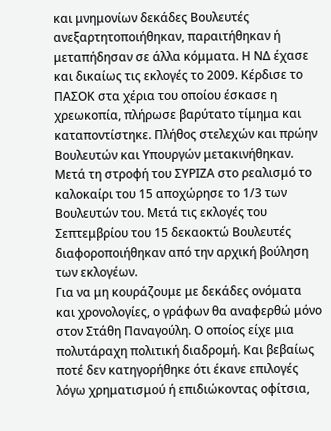και μνημονίων δεκάδες Βουλευτές ανεξαρτητοποιήθηκαν, παραιτήθηκαν ή μεταπήδησαν σε άλλα κόμματα. Η ΝΔ έχασε και δικαίως τις εκλογές το 2009. Κέρδισε το ΠΑΣΟΚ στα χέρια του οποίου έσκασε η χρεωκοπία, πλήρωσε βαρύτατο τίμημα και καταποντίστηκε. Πλήθος στελεχών και πρώην Βουλευτών και Υπουργών μετακινήθηκαν. Μετά τη στροφή του ΣΥΡΙΖΑ στο ρεαλισμό το καλοκαίρι του 15 αποχώρησε το 1/3 των Βουλευτών του. Μετά τις εκλογές του Σεπτεμβρίου του 15 δεκαοκτώ Βουλευτές διαφοροποιήθηκαν από την αρχική βούληση των εκλογέων.
Για να μη κουράζουμε με δεκάδες ονόματα και χρονολογίες, ο γράφων θα αναφερθώ μόνο στον Στάθη Παναγούλη. Ο οποίος είχε μια πολυτάραχη πολιτική διαδρομή. Και βεβαίως ποτέ δεν κατηγορήθηκε ότι έκανε επιλογές λόγω χρηματισμού ή επιδιώκοντας οφίτσια,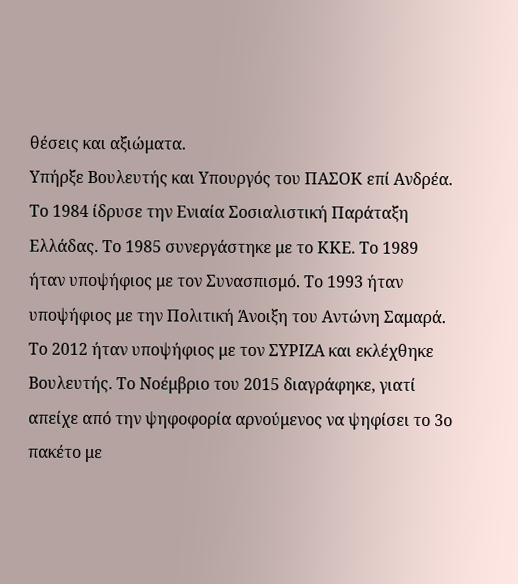θέσεις και αξιώματα.
Υπήρξε Βουλευτής και Υπουργός του ΠΑΣΟΚ επί Ανδρέα. Το 1984 ίδρυσε την Ενιαία Σοσιαλιστική Παράταξη Ελλάδας. Το 1985 συνεργάστηκε με το ΚΚΕ. Το 1989 ήταν υποψήφιος με τον Συνασπισμό. Το 1993 ήταν υποψήφιος με την Πολιτική Άνοιξη του Αντώνη Σαμαρά. Το 2012 ήταν υποψήφιος με τον ΣΥΡΙΖΑ και εκλέχθηκε Βουλευτής. Το Νοέμβριο του 2015 διαγράφηκε, γιατί απείχε από την ψηφοφορία αρνούμενος να ψηφίσει το 3ο πακέτο με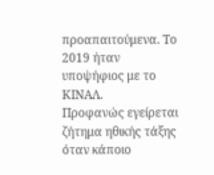προαπαιτούμενα. Το 2019 ήταν υποψήφιος με το ΚΙΝΑΛ.
Προφανώς εγείρεται ζήτημα ηθικής τάξης όταν κάποιο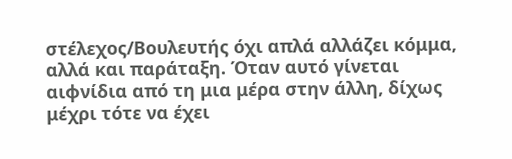στέλεχος/Βουλευτής όχι απλά αλλάζει κόμμα, αλλά και παράταξη. Όταν αυτό γίνεται αιφνίδια από τη μια μέρα στην άλλη, δίχως μέχρι τότε να έχει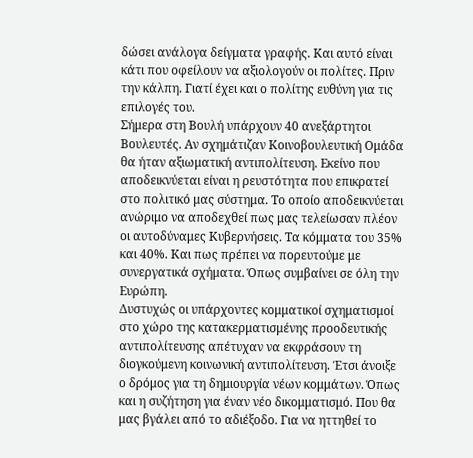δώσει ανάλογα δείγματα γραφής. Και αυτό είναι κάτι που οφείλουν να αξιολογούν οι πολίτες. Πριν την κάλπη. Γιατί έχει και ο πολίτης ευθύνη για τις επιλογές του.
Σήμερα στη Βουλή υπάρχουν 40 ανεξάρτητοι Βουλευτές. Αν σχημάτιζαν Κοινοβουλευτική Ομάδα θα ήταν αξιωματική αντιπολίτευση. Εκείνο που αποδεικνύεται είναι η ρευστότητα που επικρατεί στο πολιτικό μας σύστημα. Το οποίο αποδεικνύεται ανώριμο να αποδεχθεί πως μας τελείωσαν πλέον οι αυτοδύναμες Κυβερνήσεις. Τα κόμματα του 35% και 40%. Και πως πρέπει να πορευτούμε με συνεργατικά σχήματα. Όπως συμβαίνει σε όλη την Ευρώπη.
Δυστυχώς οι υπάρχοντες κομματικοί σχηματισμοί στο χώρο της κατακερματισμένης προοδευτικής αντιπολίτευσης απέτυχαν να εκφράσουν τη διογκούμενη κοινωνική αντιπολίτευση. Έτσι άνοιξε ο δρόμος για τη δημιουργία νέων κομμάτων. Όπως και η συζήτηση για έναν νέο δικομματισμό. Που θα μας βγάλει από το αδιέξοδο. Για να ηττηθεί το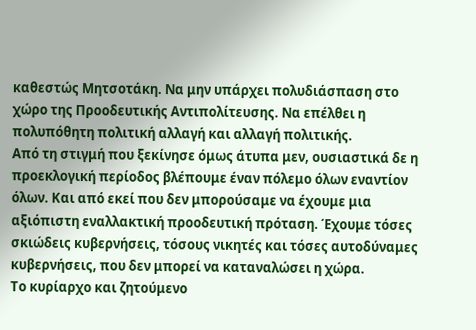καθεστώς Μητσοτάκη. Να μην υπάρχει πολυδιάσπαση στο χώρο της Προοδευτικής Αντιπολίτευσης. Να επέλθει η πολυπόθητη πολιτική αλλαγή και αλλαγή πολιτικής.
Από τη στιγμή που ξεκίνησε όμως άτυπα μεν, ουσιαστικά δε η προεκλογική περίοδος βλέπουμε έναν πόλεμο όλων εναντίον όλων. Και από εκεί που δεν μπορούσαμε να έχουμε μια αξιόπιστη εναλλακτική προοδευτική πρόταση. Έχουμε τόσες σκιώδεις κυβερνήσεις, τόσους νικητές και τόσες αυτοδύναμες κυβερνήσεις, που δεν μπορεί να καταναλώσει η χώρα.
Το κυρίαρχο και ζητούμενο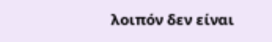λοιπόν δεν είναι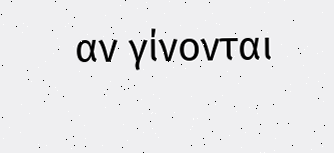αν γίνονται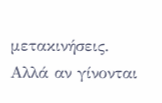μετακινήσεις. Αλλά αν γίνονται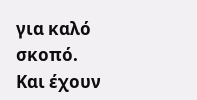για καλό σκοπό. Και έχουν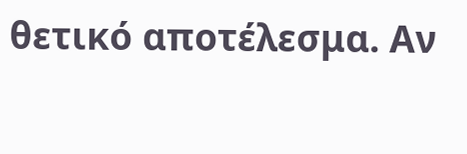θετικό αποτέλεσμα. Αν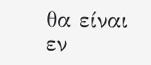θα είναι εν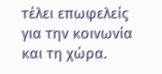τέλει επωφελείς για την κοινωνία και τη χώρα.